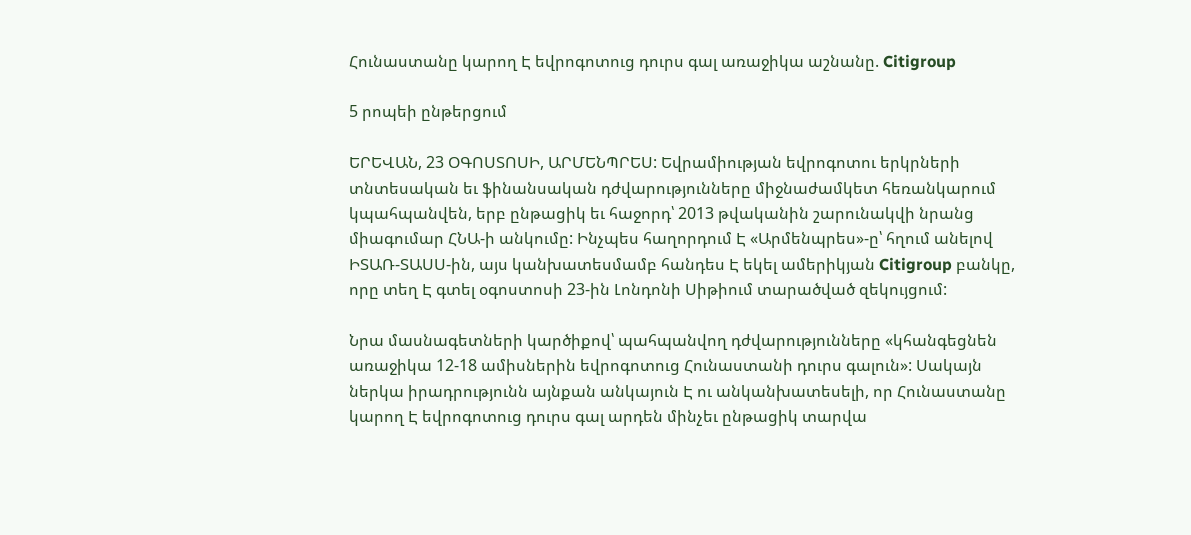Հունաստանը կարող Է եվրոգոտուց դուրս գալ առաջիկա աշնանը. Citigroup

5 րոպեի ընթերցում

ԵՐԵՎԱՆ, 23 ՕԳՈՍՏՈՍԻ, ԱՐՄԵՆՊՐԵՍ: Եվրամիության եվրոգոտու երկրների տնտեսական եւ ֆինանսական դժվարությունները միջնաժամկետ հեռանկարում կպահպանվեն, երբ ընթացիկ եւ հաջորդ՝ 2013 թվականին շարունակվի նրանց միագումար ՀՆԱ-ի անկումը: Ինչպես հաղորդում Է «Արմենպրես»-ը՝ հղում անելով ԻՏԱՌ-ՏԱՍՍ-ին, այս կանխատեսմամբ հանդես Է եկել ամերիկյան Citigroup բանկը, որը տեղ Է գտել օգոստոսի 23-ին Լոնդոնի Սիթիում տարածված զեկույցում:

Նրա մասնագետների կարծիքով՝ պահպանվող դժվարությունները «կհանգեցնեն առաջիկա 12-18 ամիսներին եվրոգոտուց Հունաստանի դուրս գալուն»: Սակայն ներկա իրադրությունն այնքան անկայուն Է ու անկանխատեսելի, որ Հունաստանը կարող Է եվրոգոտուց դուրս գալ արդեն մինչեւ ընթացիկ տարվա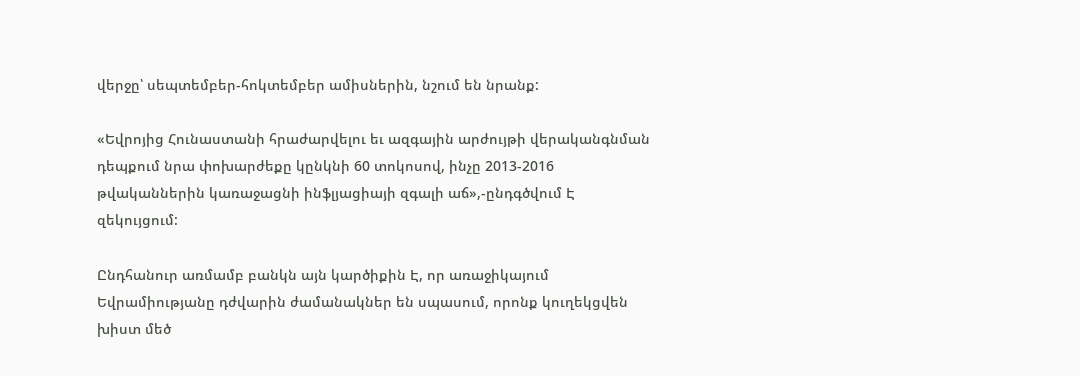վերջը՝ սեպտեմբեր-հոկտեմբեր ամիսներին, նշում են նրանք:

«Եվրոյից Հունաստանի հրաժարվելու եւ ազգային արժույթի վերականգնման դեպքում նրա փոխարժեքը կընկնի 60 տոկոսով, ինչը 2013-2016 թվականներին կառաջացնի ինֆլյացիայի զգալի աճ»,-ընդգծվում Է զեկույցում:

Ընդհանուր առմամբ բանկն այն կարծիքին Է, որ առաջիկայում Եվրամիությանը դժվարին ժամանակներ են սպասում, որոնք կուղեկցվեն խիստ մեծ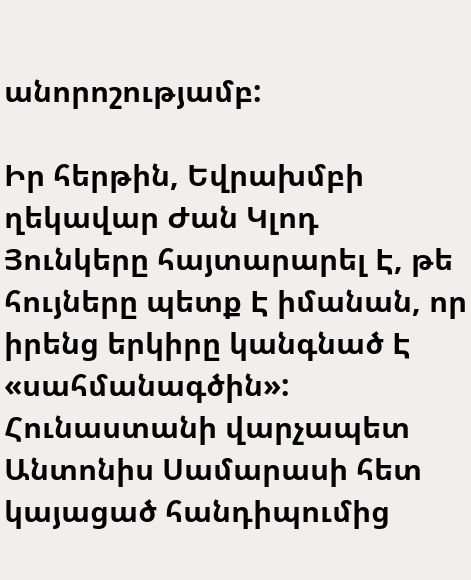անորոշությամբ:

Իր հերթին, Եվրախմբի ղեկավար Ժան Կլոդ Յունկերը հայտարարել Է, թե հույները պետք Է իմանան, որ իրենց երկիրը կանգնած Է «սահմանագծին»: Հունաստանի վարչապետ Անտոնիս Սամարասի հետ կայացած հանդիպումից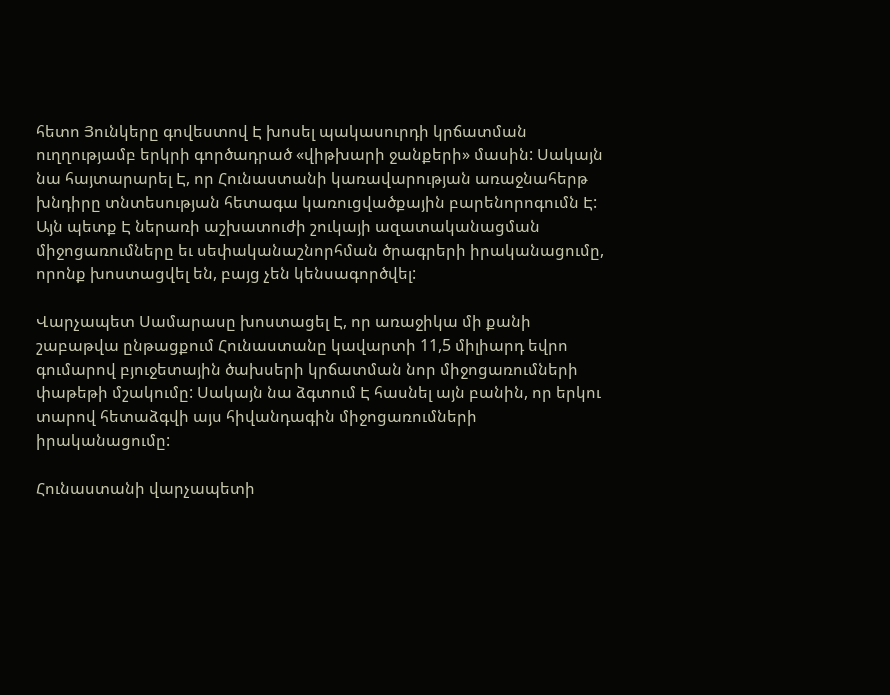հետո Յունկերը գովեստով Է խոսել պակասուրդի կրճատման ուղղությամբ երկրի գործադրած «վիթխարի ջանքերի» մասին: Սակայն նա հայտարարել Է, որ Հունաստանի կառավարության առաջնահերթ խնդիրը տնտեսության հետագա կառուցվածքային բարենորոգումն Է: Այն պետք Է ներառի աշխատուժի շուկայի ազատականացման միջոցառումները եւ սեփականաշնորհման ծրագրերի իրականացումը, որոնք խոստացվել են, բայց չեն կենսագործվել:

Վարչապետ Սամարասը խոստացել Է, որ առաջիկա մի քանի շաբաթվա ընթացքում Հունաստանը կավարտի 11,5 միլիարդ եվրո գումարով բյուջետային ծախսերի կրճատման նոր միջոցառումների փաթեթի մշակումը: Սակայն նա ձգտում Է հասնել այն բանին, որ երկու տարով հետաձգվի այս հիվանդագին միջոցառումների իրականացումը:

Հունաստանի վարչապետի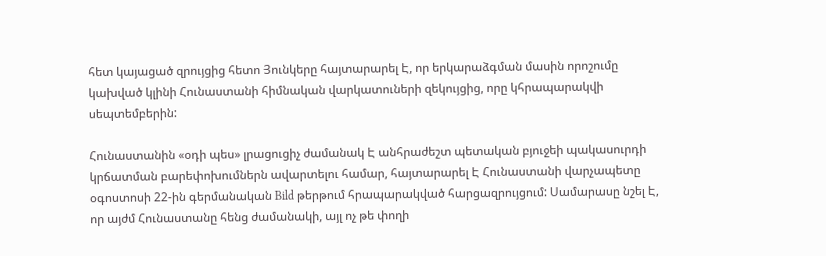հետ կայացած զրույցից հետո Յունկերը հայտարարել Է, որ երկարաձգման մասին որոշումը կախված կլինի Հունաստանի հիմնական վարկատուների զեկույցից, որը կհրապարակվի սեպտեմբերին:

Հունաստանին «օդի պես» լրացուցիչ ժամանակ Է անհրաժեշտ պետական բյուջեի պակասուրդի կրճատման բարեփոխումներն ավարտելու համար, հայտարարել Է Հունաստանի վարչապետը օգոստոսի 22-ին գերմանական Bild թերթում հրապարակված հարցազրույցում: Սամարասը նշել Է, որ այժմ Հունաստանը հենց ժամանակի, այլ ոչ թե փողի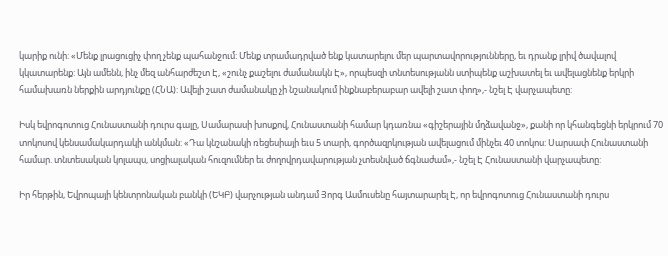կարիք ունի: «Մենք լրացուցիչ փող չենք պահանջում: Մենք տրամադրված ենք կատարելու մեր պարտավորությունները, եւ դրանք լրիվ ծավալով կկատարենք: Այն ամենն, ինչ մեզ անհարժեշտ Է, «շունչ քաշելու ժամանակն Է», որպեսզի տնտեսությանն ստիպենք աշխատել եւ ավելացնենք երկրի համախառն ներքին արդյունքը (ՀՆԱ): Ավելի շատ ժամանակը չի նշանակում ինքնաբերաբար ավելի շատ փող»,- նշել Է վարչապետը:

Իսկ եվրոգոտուց Հունաստանի դուրս գալը, Սամարասի խոսքով, Հունաստանի համար կդառնա «գիշերային մղձավանջ», քանի որ կհանգեցնի երկրում 70 տոկոսով կենսամակարդակի անկման: «Դա կնշանակի ռեցեսիայի եւս 5 տարի, գործազրկության ավելացում մինչեւ 40 տոկոս: Սարսափ Հունաստանի համար. տնտեսական կոլապս, սոցիալական հուզումներ եւ ժողովրդավարության չտեսնված ճգնաժամ»,- նշել Է Հունաստանի վարչապետը:

Իր հերթին, Եվրոպայի կենտրոնական բանկի (ԵԿԲ) վարչության անդամ Յորգ Ասմուսենը հայտարարել Է, որ եվրոգոտուց Հունաստանի դուրս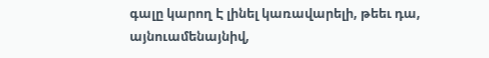գալը կարող Է լինել կառավարելի, թեեւ դա, այնուամենայնիվ,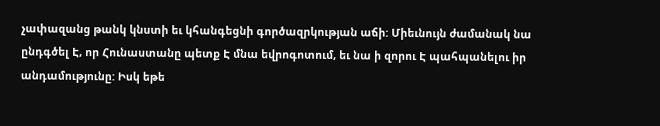չափազանց թանկ կնստի եւ կհանգեցնի գործազրկության աճի: Միեւնույն ժամանակ նա ընդգծել Է, որ Հունաստանը պետք Է մնա եվրոգոտում, եւ նա ի զորու Է պահպանելու իր անդամությունը: Իսկ եթե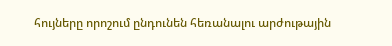հույները որոշում ընդունեն հեռանալու արժութային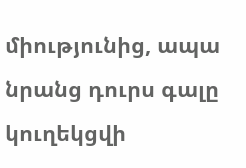միությունից, ապա նրանց դուրս գալը կուղեկցվի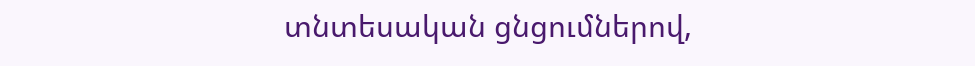տնտեսական ցնցումներով,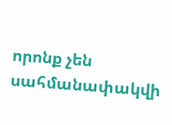որոնք չեն սահմանափակվի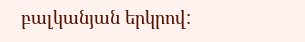բալկանյան երկրով: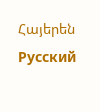Հայերեն Русский